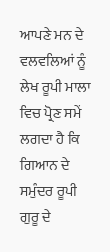ਆਪਣੇ ਮਨ ਦੇ ਵਲਵਲਿਆਂ ਨੂੰ ਲੇਖ ਰੂਪੀ ਮਾਲਾ ਵਿਚ ਪ੍ਰੋਣ ਸਮੇਂ ਲਗਦਾ ਹੈ ਕਿ ਗਿਆਨ ਦੇ ਸਮੁੰਦਰ ਰੂਪੀ ਗੁਰੂ ਦੇ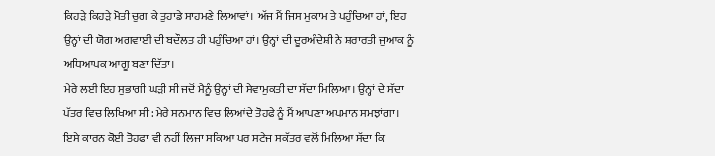ਕਿਹੜੇ ਕਿਹੜੇ ਮੋਤੀ ਚੁਗ ਕੇ ਤੁਹਾਡੇ ਸਾਹਮਣੇ ਲਿਆਵਾਂ। ਅੱਜ ਮੈਂ ਜਿਸ ਮੁਕਾਮ ਤੇ ਪਹੁੰਚਿਆ ਹਾਂ, ਇਹ ਉਨ੍ਹਾਂ ਦੀ ਯੋਗ ਅਗਵਾਈ ਦੀ ਬਦੌਲਤ ਹੀ ਪਹੁੰਚਿਆ ਹਾਂ। ਉਨ੍ਹਾਂ ਦੀ ਦੂਰਅੰਦੇਸ਼ੀ ਨੇ ਸ਼ਰਾਰਤੀ ਜੁਆਕ ਨੂੰ ਅਧਿਆਪਕ ਆਗੂ ਬਣਾ ਦਿੱਤਾ।
ਮੇਰੇ ਲਈ ਇਹ ਸੁਭਾਗੀ ਘੜੀ ਸੀ ਜਦੋਂ ਮੈਨੂੰ ਉਨ੍ਹਾਂ ਦੀ ਸੇਵਾਮੁਕਤੀ ਦਾ ਸੱਦਾ ਮਿਲਿਆ। ਉਨ੍ਹਾਂ ਦੇ ਸੱਦਾ ਪੱਤਰ ਵਿਚ ਲਿਖਿਆ ਸੀ: ਮੇਰੇ ਸਨਮਾਨ ਵਿਚ ਲਿਆਂਦੇ ਤੋਹਫੇ ਨੂੰ ਮੈਂ ਆਪਣਾ ਅਪਮਾਨ ਸਮਝਾਂਗਾ। ਇਸੇ ਕਾਰਨ ਕੋਈ ਤੋਹਫਾ ਵੀ ਨਹੀਂ ਲਿਜਾ ਸਕਿਆ ਪਰ ਸਟੇਜ ਸਕੱਤਰ ਵਲੋਂ ਮਿਲਿਆ ਸੱਦਾ ਕਿ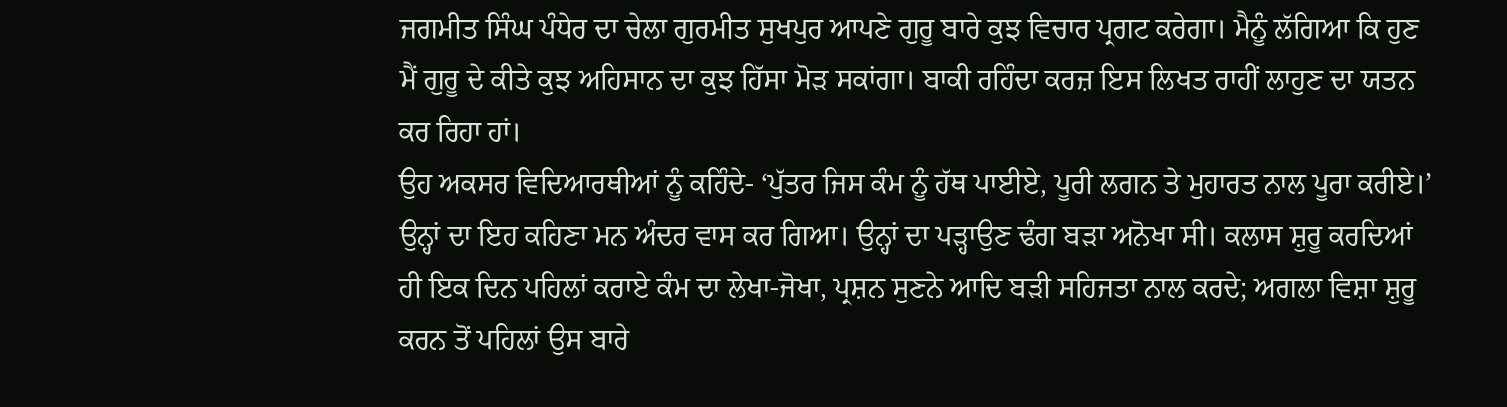ਜਗਮੀਤ ਸਿੰਘ ਪੰਧੇਰ ਦਾ ਚੇਲਾ ਗੁਰਮੀਤ ਸੁਖਪੁਰ ਆਪਣੇ ਗੁਰੂ ਬਾਰੇ ਕੁਝ ਵਿਚਾਰ ਪ੍ਰਗਟ ਕਰੇਗਾ। ਮੈਨੂੰ ਲੱਗਿਆ ਕਿ ਹੁਣ ਮੈਂ ਗੁਰੂ ਦੇ ਕੀਤੇ ਕੁਝ ਅਹਿਸਾਨ ਦਾ ਕੁਝ ਹਿੱਸਾ ਮੋੜ ਸਕਾਂਗਾ। ਬਾਕੀ ਰਹਿੰਦਾ ਕਰਜ਼ ਇਸ ਲਿਖਤ ਰਾਹੀਂ ਲਾਹੁਣ ਦਾ ਯਤਨ ਕਰ ਰਿਹਾ ਹਾਂ।
ਉਹ ਅਕਸਰ ਵਿਦਿਆਰਥੀਆਂ ਨੂੰ ਕਹਿੰਦੇ- ‘ਪੁੱਤਰ ਜਿਸ ਕੰਮ ਨੂੰ ਹੱਥ ਪਾਈਏ, ਪੂਰੀ ਲਗਨ ਤੇ ਮੁਹਾਰਤ ਨਾਲ ਪੂਰਾ ਕਰੀਏ।’ ਉਨ੍ਹਾਂ ਦਾ ਇਹ ਕਹਿਣਾ ਮਨ ਅੰਦਰ ਵਾਸ ਕਰ ਗਿਆ। ਉਨ੍ਹਾਂ ਦਾ ਪੜ੍ਹਾਉਣ ਢੰਗ ਬੜਾ ਅਨੋਖਾ ਸੀ। ਕਲਾਸ ਸ਼ੁਰੂ ਕਰਦਿਆਂ ਹੀ ਇਕ ਦਿਨ ਪਹਿਲਾਂ ਕਰਾਏ ਕੰਮ ਦਾ ਲੇਖਾ-ਜੋਖਾ, ਪ੍ਰਸ਼ਨ ਸੁਣਨੇ ਆਦਿ ਬੜੀ ਸਹਿਜਤਾ ਨਾਲ ਕਰਦੇ; ਅਗਲਾ ਵਿਸ਼ਾ ਸ਼ੁਰੂ ਕਰਨ ਤੋਂ ਪਹਿਲਾਂ ਉਸ ਬਾਰੇ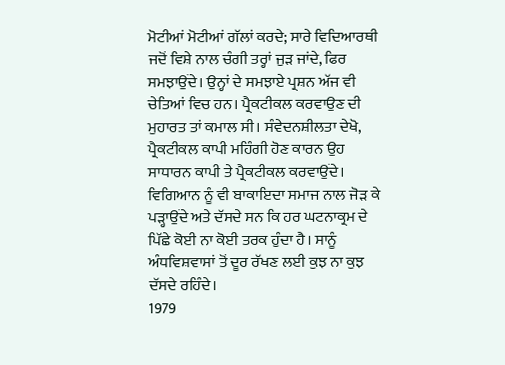ਮੋਟੀਆਂ ਮੋਟੀਆਂ ਗੱਲਾਂ ਕਰਦੇ; ਸਾਰੇ ਵਿਦਿਆਰਥੀ ਜਦੋਂ ਵਿਸ਼ੇ ਨਾਲ ਚੰਗੀ ਤਰ੍ਹਾਂ ਜੁੜ ਜਾਂਦੇ, ਫਿਰ ਸਮਝਾਉਂਦੇ। ਉਨ੍ਹਾਂ ਦੇ ਸਮਝਾਏ ਪ੍ਰਸ਼ਨ ਅੱਜ ਵੀ ਚੇਤਿਆਂ ਵਿਚ ਹਨ। ਪ੍ਰੈਕਟੀਕਲ ਕਰਵਾਉਣ ਦੀ ਮੁਹਾਰਤ ਤਾਂ ਕਮਾਲ ਸੀ। ਸੰਵੇਦਨਸ਼ੀਲਤਾ ਦੇਖੋ, ਪ੍ਰੈਕਟੀਕਲ ਕਾਪੀ ਮਹਿੰਗੀ ਹੋਣ ਕਾਰਨ ਉਹ ਸਾਧਾਰਨ ਕਾਪੀ ਤੇ ਪ੍ਰੈਕਟੀਕਲ ਕਰਵਾਉਂਦੇ। ਵਿਗਿਆਨ ਨੂੰ ਵੀ ਬਾਕਾਇਦਾ ਸਮਾਜ ਨਾਲ ਜੋੜ ਕੇ ਪੜ੍ਹਾਉਂਦੇ ਅਤੇ ਦੱਸਦੇ ਸਨ ਕਿ ਹਰ ਘਟਨਾਕ੍ਰਮ ਦੇ ਪਿੱਛੇ ਕੋਈ ਨਾ ਕੋਈ ਤਰਕ ਹੁੰਦਾ ਹੈ। ਸਾਨੂੰ ਅੰਧਵਿਸ਼ਵਾਸਾਂ ਤੋਂ ਦੂਰ ਰੱਖਣ ਲਈ ਕੁਝ ਨਾ ਕੁਝ ਦੱਸਦੇ ਰਹਿੰਦੇ।
1979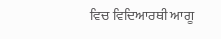ਵਿਚ ਵਿਦਿਆਰਥੀ ਆਗੂ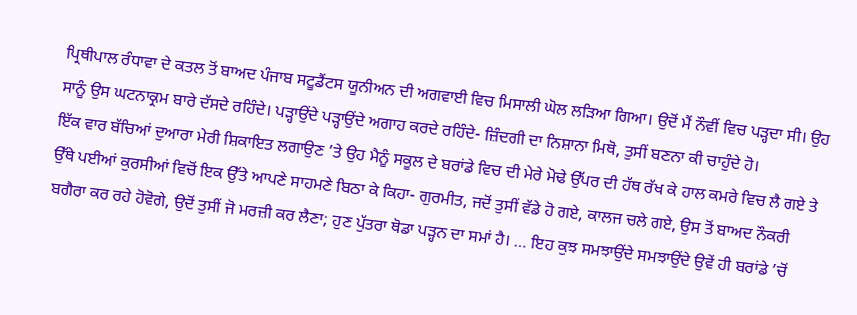ਪ੍ਰਿਥੀਪਾਲ ਰੰਧਾਵਾ ਦੇ ਕਤਲ ਤੋਂ ਬਾਅਦ ਪੰਜਾਬ ਸਟੂਡੈਂਟਸ ਯੂਨੀਅਨ ਦੀ ਅਗਵਾਈ ਵਿਚ ਮਿਸਾਲੀ ਘੋਲ ਲੜਿਆ ਗਿਆ। ਉਦੋਂ ਮੈਂ ਨੌਵੀਂ ਵਿਚ ਪੜ੍ਹਦਾ ਸੀ। ਉਹ ਸਾਨੂੰ ਉਸ ਘਟਨਾਕ੍ਰਮ ਬਾਰੇ ਦੱਸਦੇ ਰਹਿੰਦੇ। ਪੜ੍ਹਾਉਂਦੇ ਪੜ੍ਹਾਉਂਦੇ ਅਗਾਹ ਕਰਦੇ ਰਹਿੰਦੇ- ਜ਼ਿੰਦਗੀ ਦਾ ਨਿਸ਼ਾਨਾ ਮਿਥੋ, ਤੁਸੀਂ ਬਣਨਾ ਕੀ ਚਾਹੁੰਦੇ ਹੋ।
ਇੱਕ ਵਾਰ ਬੱਚਿਆਂ ਦੁਆਰਾ ਮੇਰੀ ਸ਼ਿਕਾਇਤ ਲਗਾਉਣ ’ਤੇ ਉਹ ਮੈਨੂੰ ਸਕੂਲ ਦੇ ਬਰਾਂਡੇ ਵਿਚ ਦੀ ਮੇਰੇ ਮੋਢੇ ਉੱਪਰ ਦੀ ਹੱਥ ਰੱਖ ਕੇ ਹਾਲ ਕਮਰੇ ਵਿਚ ਲੈ ਗਏ ਤੇ ਉੱਥੇ ਪਈਆਂ ਕੁਰਸੀਆਂ ਵਿਚੋਂ ਇਕ ਉੱਤੇ ਆਪਣੇ ਸਾਹਮਣੇ ਬਿਠਾ ਕੇ ਕਿਹਾ- ਗੁਰਮੀਤ, ਜਦੋਂ ਤੁਸੀਂ ਵੱਡੇ ਹੋ ਗਏ, ਕਾਲਜ ਚਲੇ ਗਏ, ਉਸ ਤੋਂ ਬਾਅਦ ਨੌਕਰੀ ਬਗੈਰਾ ਕਰ ਰਹੇ ਹੋਵੋਗੇ, ਉਦੋਂ ਤੁਸੀਂ ਜੋ ਮਰਜ਼ੀ ਕਰ ਲੈਣਾ; ਹੁਣ ਪੁੱਤਰਾ ਥੋਡਾ ਪੜ੍ਹਨ ਦਾ ਸਮਾਂ ਹੈ। … ਇਹ ਕੁਝ ਸਮਝਾਉਂਦੇ ਸਮਝਾਉਂਦੇ ਉਵੇਂ ਹੀ ਬਰਾਂਡੇ ’ਚੋਂ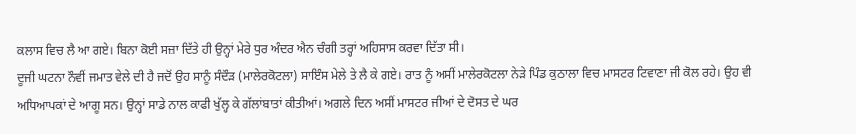ਕਲਾਸ ਵਿਚ ਲੈ ਆ ਗਏ। ਬਿਨਾ ਕੋਈ ਸਜ਼ਾ ਦਿੱਤੇ ਹੀ ਉਨ੍ਹਾਂ ਮੇਰੇ ਧੁਰ ਅੰਦਰ ਐਨ ਚੰਗੀ ਤਰ੍ਹਾਂ ਅਹਿਸਾਸ ਕਰਵਾ ਦਿੱਤਾ ਸੀ।
ਦੂਜੀ ਘਟਨਾ ਨੌਵੀਂ ਜਮਾਤ ਵੇਲੇ ਦੀ ਹੈ ਜਦੋਂ ਉਹ ਸਾਨੂੰ ਸੰਦੌੜ (ਮਾਲੇਰਕੋਟਲਾ) ਸਾਇੰਸ ਮੇਲੇ ਤੇ ਲੈ ਕੇ ਗਏ। ਰਾਤ ਨੂੰ ਅਸੀਂ ਮਾਲੇਰਕੋਟਲਾ ਨੇੜੇ ਪਿੰਡ ਕੁਠਾਲਾ ਵਿਚ ਮਾਸਟਰ ਟਿਵਾਣਾ ਜੀ ਕੋਲ ਰਹੇ। ਉਹ ਵੀ ਅਧਿਆਪਕਾਂ ਦੇ ਆਗੂ ਸਨ। ਉਨ੍ਹਾਂ ਸਾਡੇ ਨਾਲ ਕਾਫੀ ਖੁੱਲ੍ਹ ਕੇ ਗੱਲਾਂਬਾਤਾਂ ਕੀਤੀਆਂ। ਅਗਲੇ ਦਿਨ ਅਸੀਂ ਮਾਸਟਰ ਜੀਆਂ ਦੇ ਦੋਸਤ ਦੇ ਘਰ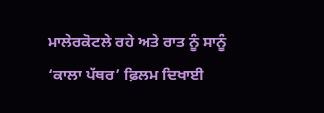ਮਾਲੇਰਕੋਟਲੇ ਰਹੇ ਅਤੇ ਰਾਤ ਨੂੰ ਸਾਨੂੰ ‘ਕਾਲਾ ਪੱਥਰ’ ਫ਼ਿਲਮ ਦਿਖਾਈ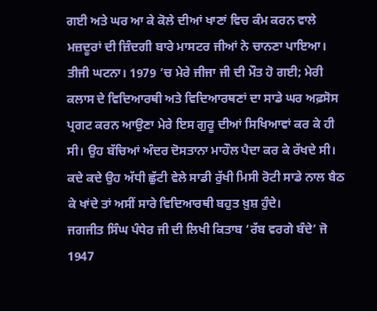ਗਈ ਅਤੇ ਘਰ ਆ ਕੇ ਕੋਲੇ ਦੀਆਂ ਖਾਣਾਂ ਵਿਚ ਕੰਮ ਕਰਨ ਵਾਲੇ ਮਜ਼ਦੂਰਾਂ ਦੀ ਜ਼ਿੰਦਗੀ ਬਾਰੇ ਮਾਸਟਰ ਜੀਆਂ ਨੇ ਚਾਨਣਾ ਪਾਇਆ।
ਤੀਜੀ ਘਟਨਾ। 1979 ’ਚ ਮੇਰੇ ਜੀਜਾ ਜੀ ਦੀ ਮੌਤ ਹੋ ਗਈ; ਮੇਰੀ ਕਲਾਸ ਦੇ ਵਿਦਿਆਰਥੀ ਅਤੇ ਵਿਦਿਆਰਥਣਾਂ ਦਾ ਸਾਡੇ ਘਰ ਅਫ਼ਸੋਸ ਪ੍ਰਗਟ ਕਰਨ ਆਉਣਾ ਮੇਰੇ ਇਸ ਗੁਰੂ ਦੀਆਂ ਸਿਖਿਆਵਾਂ ਕਰ ਕੇ ਹੀ ਸੀ। ਉਹ ਬੱਚਿਆਂ ਅੰਦਰ ਦੋਸਤਾਨਾ ਮਾਹੌਲ ਪੈਦਾ ਕਰ ਕੇ ਰੱਖਦੇ ਸੀ। ਕਦੇ ਕਦੇ ਉਹ ਅੱਧੀ ਛੁੱਟੀ ਵੇਲੇ ਸਾਡੀ ਰੁੱਖੀ ਮਿਸੀ ਰੋਟੀ ਸਾਡੇ ਨਾਲ ਬੈਠ ਕੇ ਖਾਂਦੇ ਤਾਂ ਅਸੀਂ ਸਾਰੇ ਵਿਦਿਆਰਥੀ ਬਹੁਤ ਖ਼ੁਸ਼ ਹੁੰਦੇ।
ਜਗਜੀਤ ਸਿੰਘ ਪੰਧੇਰ ਜੀ ਦੀ ਲਿਖੀ ਕਿਤਾਬ ‘ਰੱਬ ਵਰਗੇ ਬੰਦੇ’ ਜੋ 1947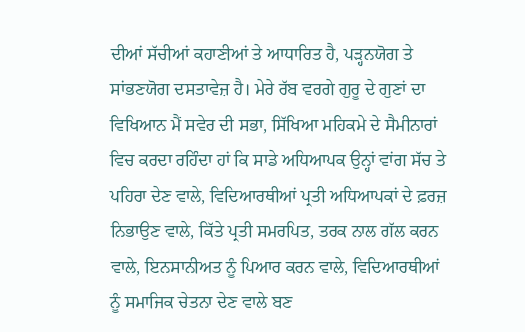ਦੀਆਂ ਸੱਚੀਆਂ ਕਹਾਣੀਆਂ ਤੇ ਆਧਾਰਿਤ ਹੈ, ਪੜ੍ਹਨਯੋਗ ਤੇ ਸਾਂਭਣਯੋਗ ਦਸਤਾਵੇਜ਼ ਹੈ। ਮੇਰੇ ਰੱਬ ਵਰਗੇ ਗੁਰੂ ਦੇ ਗੁਣਾਂ ਦਾ ਵਿਖਿਆਨ ਮੈਂ ਸਵੇਰ ਦੀ ਸਭਾ, ਸਿੱਖਿਆ ਮਹਿਕਮੇ ਦੇ ਸੈਮੀਨਾਰਾਂ ਵਿਚ ਕਰਦਾ ਰਹਿੰਦਾ ਹਾਂ ਕਿ ਸਾਡੇ ਅਧਿਆਪਕ ਉਨ੍ਹਾਂ ਵਾਂਗ ਸੱਚ ਤੇ ਪਹਿਰਾ ਦੇਣ ਵਾਲੇ, ਵਿਦਿਆਰਥੀਆਂ ਪ੍ਰਤੀ ਅਧਿਆਪਕਾਂ ਦੇ ਫ਼ਰਜ਼ ਨਿਭਾਉਣ ਵਾਲੇ, ਕਿੱਤੇ ਪ੍ਰਤੀ ਸਮਰਪਿਤ, ਤਰਕ ਨਾਲ ਗੱਲ ਕਰਨ ਵਾਲੇ, ਇਨਸਾਨੀਅਤ ਨੂੰ ਪਿਆਰ ਕਰਨ ਵਾਲੇ, ਵਿਦਿਆਰਥੀਆਂ ਨੂੰ ਸਮਾਜਿਕ ਚੇਤਨਾ ਦੇਣ ਵਾਲੇ ਬਣ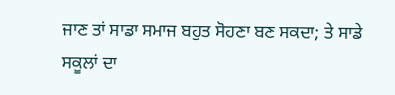ਜਾਣ ਤਾਂ ਸਾਡਾ ਸਮਾਜ ਬਹੁਤ ਸੋਹਣਾ ਬਣ ਸਕਦਾ; ਤੇ ਸਾਡੇ ਸਕੂਲਾਂ ਦਾ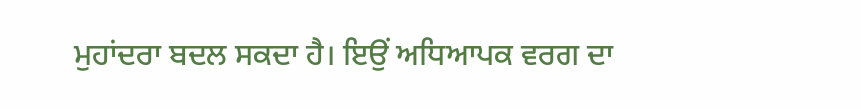ਮੁਹਾਂਦਰਾ ਬਦਲ ਸਕਦਾ ਹੈ। ਇਉਂ ਅਧਿਆਪਕ ਵਰਗ ਦਾ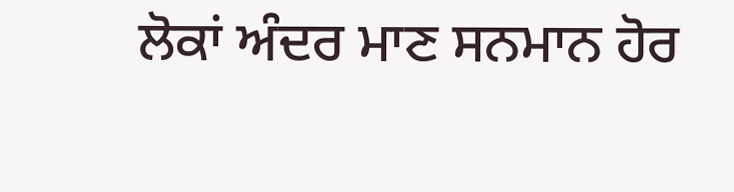ਲੋਕਾਂ ਅੰਦਰ ਮਾਣ ਸਨਮਾਨ ਹੋਰ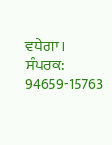ਵਧੇਗਾ।
ਸੰਪਰਕ: 94659-15763